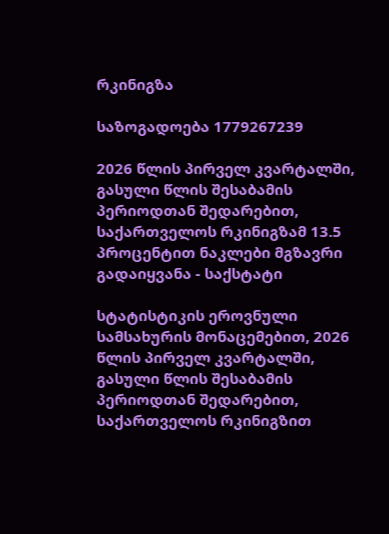რკინიგზა

საზოგადოება 1779267239

2026 წლის პირველ კვარტალში, გასული წლის შესაბამის პერიოდთან შედარებით, საქართველოს რკინიგზამ 13.5 პროცენტით ნაკლები მგზავრი გადაიყვანა - საქსტატი

სტატისტიკის ეროვნული სამსახურის მონაცემებით, 2026 წლის პირველ კვარტალში, გასული წლის შესაბამის პერიოდთან შედარებით, საქართველოს რკინიგზით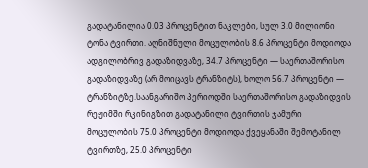გადატანილია 0.03 პროცენტით ნაკლები, სულ 3.0 მილიონი ტონა ტვირთი. აღნიშნული მოცულობის 8.6 პროცენტი მოდიოდა ადგილობრივ გადაზიდვაზე, 34.7 პროცენტი — საერთაშორისო გადაზიდვაზე (არ მოიცავს ტრანზიტს), ხოლო 56.7 პროცენტი — ტრანზიტზე.საანგარიშო პერიოდში საერთაშორისო გადაზიდვის რეჟიმში რკინიგზით გადატანილი ტვირთის ჯამური მოცულობის 75.0 პროცენტი მოდიოდა ქვეყანაში შემოტანილ ტვირთზე, 25.0 პროცენტი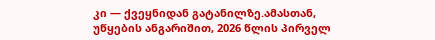კი — ქვეყნიდან გატანილზე.ამასთან, უწყების ანგარიშით, 2026 წლის პირველ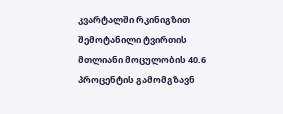კვარტალში რკინიგზით შემოტანილი ტვირთის მთლიანი მოცულობის 40.6 პროცენტის გამომგზავნ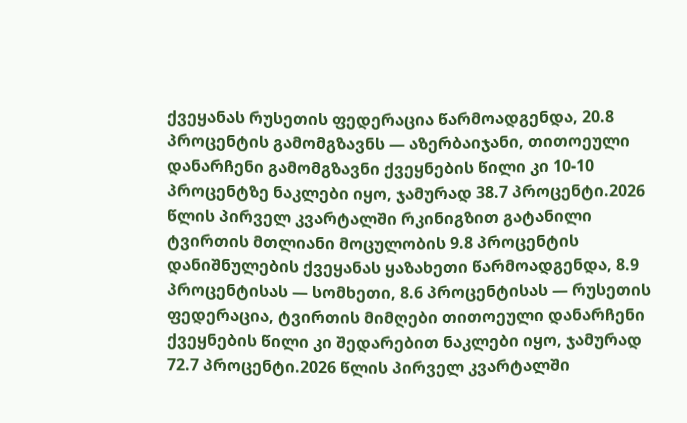ქვეყანას რუსეთის ფედერაცია წარმოადგენდა, 20.8 პროცენტის გამომგზავნს — აზერბაიჯანი, თითოეული დანარჩენი გამომგზავნი ქვეყნების წილი კი 10-10 პროცენტზე ნაკლები იყო, ჯამურად 38.7 პროცენტი.2026 წლის პირველ კვარტალში რკინიგზით გატანილი ტვირთის მთლიანი მოცულობის 9.8 პროცენტის დანიშნულების ქვეყანას ყაზახეთი წარმოადგენდა, 8.9 პროცენტისას — სომხეთი, 8.6 პროცენტისას — რუსეთის ფედერაცია, ტვირთის მიმღები თითოეული დანარჩენი ქვეყნების წილი კი შედარებით ნაკლები იყო, ჯამურად 72.7 პროცენტი.2026 წლის პირველ კვარტალში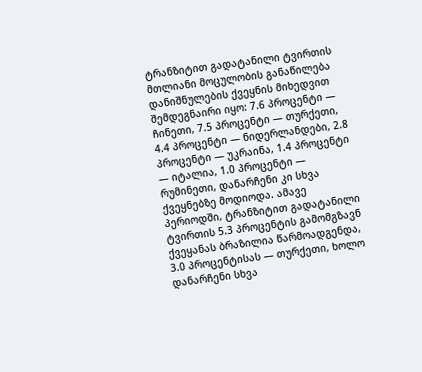ტრანზიტით გადატანილი ტვირთის მთლიანი მოცულობის განაწილება დანიშნულების ქვეყნის მიხედვით შემდეგნაირი იყო: 7.6 პროცენტი — ჩინეთი, 7.5 პროცენტი — თურქეთი, 4.4 პროცენტი — ნიდერლანდები, 2.8 პროცენტი — უკრაინა, 1.4 პროცენტი — იტალია, 1.0 პროცენტი — რუმინეთი, დანარჩენი კი სხვა ქვეყნებზე მოდიოდა. ამავე პერიოდში, ტრანზიტით გადატანილი ტვირთის 5.3 პროცენტის გამომგზავნ ქვეყანას ბრაზილია წარმოადგენდა, 3.0 პროცენტისას — თურქეთი, ხოლო დანარჩენი სხვა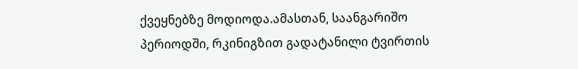ქვეყნებზე მოდიოდა.ამასთან, საანგარიშო პერიოდში, რკინიგზით გადატანილი ტვირთის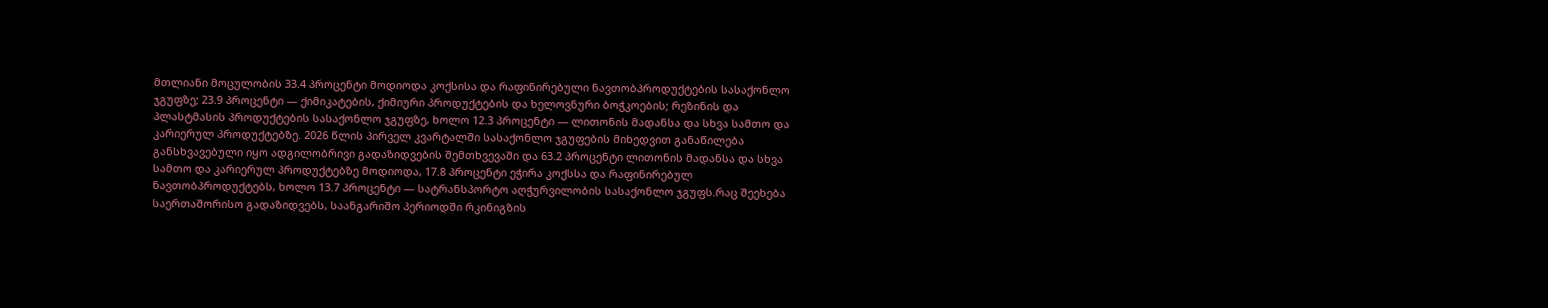მთლიანი მოცულობის 33.4 პროცენტი მოდიოდა კოქსისა და რაფინირებული ნავთობპროდუქტების სასაქონლო ჯგუფზე; 23.9 პროცენტი — ქიმიკატების, ქიმიური პროდუქტების და ხელოვნური ბოჭკოების; რეზინის და პლასტმასის პროდუქტების სასაქონლო ჯგუფზე, ხოლო 12.3 პროცენტი — ლითონის მადანსა და სხვა სამთო და კარიერულ პროდუქტებზე. 2026 წლის პირველ კვარტალში სასაქონლო ჯგუფების მიხედვით განაწილება განსხვავებული იყო ადგილობრივი გადაზიდვების შემთხვევაში და 63.2 პროცენტი ლითონის მადანსა და სხვა სამთო და კარიერულ პროდუქტებზე მოდიოდა, 17.8 პროცენტი ეჭირა კოქსსა და რაფინირებულ ნავთობპროდუქტებს, ხოლო 13.7 პროცენტი — სატრანსპორტო აღჭურვილობის სასაქონლო ჯგუფს.რაც შეეხება საერთაშორისო გადაზიდვებს, საანგარიშო პერიოდში რკინიგზის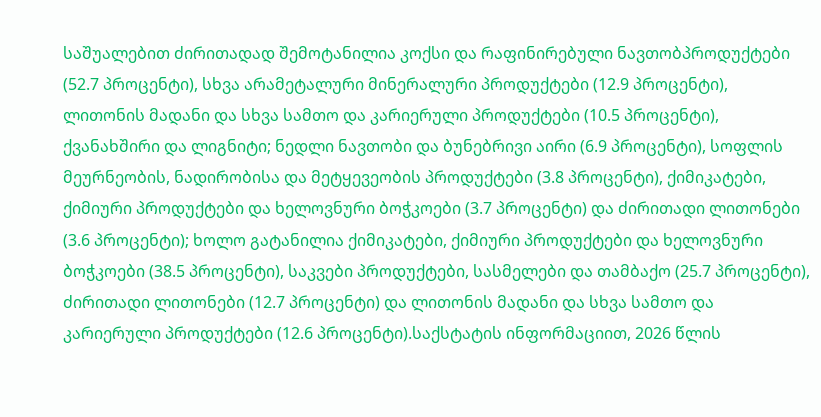საშუალებით ძირითადად შემოტანილია კოქსი და რაფინირებული ნავთობპროდუქტები (52.7 პროცენტი), სხვა არამეტალური მინერალური პროდუქტები (12.9 პროცენტი), ლითონის მადანი და სხვა სამთო და კარიერული პროდუქტები (10.5 პროცენტი), ქვანახშირი და ლიგნიტი; ნედლი ნავთობი და ბუნებრივი აირი (6.9 პროცენტი), სოფლის მეურნეობის, ნადირობისა და მეტყევეობის პროდუქტები (3.8 პროცენტი), ქიმიკატები, ქიმიური პროდუქტები და ხელოვნური ბოჭკოები (3.7 პროცენტი) და ძირითადი ლითონები (3.6 პროცენტი); ხოლო გატანილია ქიმიკატები, ქიმიური პროდუქტები და ხელოვნური ბოჭკოები (38.5 პროცენტი), საკვები პროდუქტები, სასმელები და თამბაქო (25.7 პროცენტი), ძირითადი ლითონები (12.7 პროცენტი) და ლითონის მადანი და სხვა სამთო და კარიერული პროდუქტები (12.6 პროცენტი).საქსტატის ინფორმაციით, 2026 წლის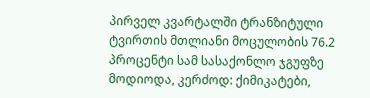პირველ კვარტალში ტრანზიტული ტვირთის მთლიანი მოცულობის 76.2 პროცენტი სამ სასაქონლო ჯგუფზე მოდიოდა, კერძოდ: ქიმიკატები,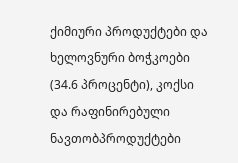ქიმიური პროდუქტები და ხელოვნური ბოჭკოები (34.6 პროცენტი), კოქსი და რაფინირებული ნავთობპროდუქტები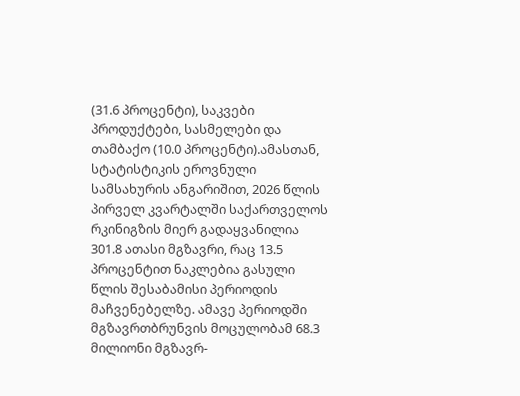(31.6 პროცენტი), საკვები პროდუქტები, სასმელები და თამბაქო (10.0 პროცენტი).ამასთან, სტატისტიკის ეროვნული სამსახურის ანგარიშით, 2026 წლის პირველ კვარტალში საქართველოს რკინიგზის მიერ გადაყვანილია 301.8 ათასი მგზავრი, რაც 13.5 პროცენტით ნაკლებია გასული წლის შესაბამისი პერიოდის მაჩვენებელზე. ამავე პერიოდში მგზავრთბრუნვის მოცულობამ 68.3 მილიონი მგზავრ-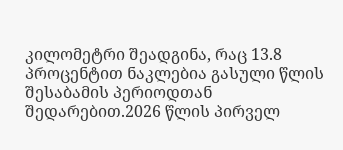კილომეტრი შეადგინა, რაც 13.8 პროცენტით ნაკლებია გასული წლის შესაბამის პერიოდთან შედარებით.2026 წლის პირველ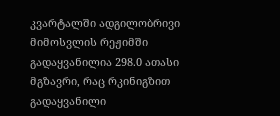კვარტალში ადგილობრივი მიმოსვლის რეჟიმში გადაყვანილია 298.0 ათასი მგზავრი, რაც რკინიგზით გადაყვანილი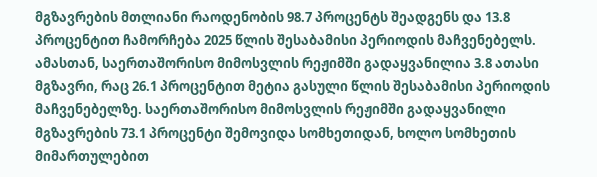მგზავრების მთლიანი რაოდენობის 98.7 პროცენტს შეადგენს და 13.8 პროცენტით ჩამორჩება 2025 წლის შესაბამისი პერიოდის მაჩვენებელს. ამასთან, საერთაშორისო მიმოსვლის რეჟიმში გადაყვანილია 3.8 ათასი მგზავრი, რაც 26.1 პროცენტით მეტია გასული წლის შესაბამისი პერიოდის მაჩვენებელზე. საერთაშორისო მიმოსვლის რეჟიმში გადაყვანილი მგზავრების 73.1 პროცენტი შემოვიდა სომხეთიდან, ხოლო სომხეთის მიმართულებით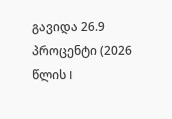გავიდა 26.9 პროცენტი (2026 წლის I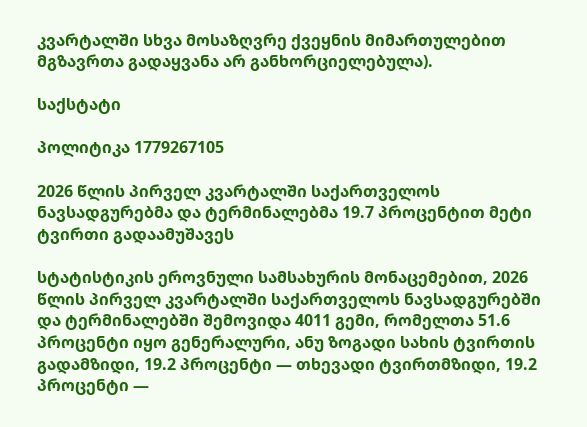კვარტალში სხვა მოსაზღვრე ქვეყნის მიმართულებით მგზავრთა გადაყვანა არ განხორციელებულა).

საქსტატი

პოლიტიკა 1779267105

2026 წლის პირველ კვარტალში საქართველოს ნავსადგურებმა და ტერმინალებმა 19.7 პროცენტით მეტი ტვირთი გადაამუშავეს

სტატისტიკის ეროვნული სამსახურის მონაცემებით, 2026 წლის პირველ კვარტალში საქართველოს ნავსადგურებში და ტერმინალებში შემოვიდა 4011 გემი, რომელთა 51.6 პროცენტი იყო გენერალური, ანუ ზოგადი სახის ტვირთის გადამზიდი, 19.2 პროცენტი — თხევადი ტვირთმზიდი, 19.2 პროცენტი —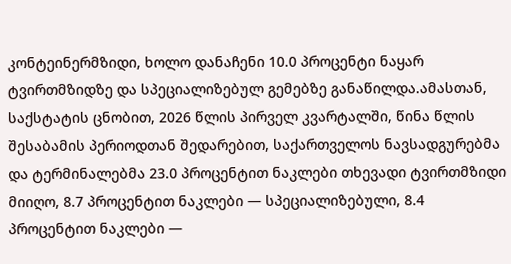კონტეინერმზიდი, ხოლო დანაჩენი 10.0 პროცენტი ნაყარ ტვირთმზიდზე და სპეციალიზებულ გემებზე განაწილდა.ამასთან, საქსტატის ცნობით, 2026 წლის პირველ კვარტალში, წინა წლის შესაბამის პერიოდთან შედარებით, საქართველოს ნავსადგურებმა და ტერმინალებმა 23.0 პროცენტით ნაკლები თხევადი ტვირთმზიდი მიიღო, 8.7 პროცენტით ნაკლები — სპეციალიზებული, 8.4 პროცენტით ნაკლები —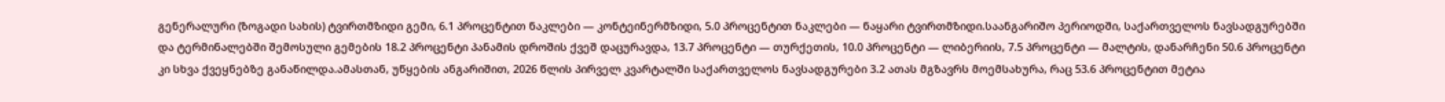გენერალური (ზოგადი სახის) ტვირთმზიდი გემი, 6.1 პროცენტით ნაკლები — კონტეინერმზიდი, 5.0 პროცენტით ნაკლები — ნაყარი ტვირთმზიდი.საანგარიშო პერიოდში, საქართველოს ნავსადგურებში და ტერმინალებში შემოსული გემების 18.2 პროცენტი პანამის დროშის ქვეშ დაცურავდა, 13.7 პროცენტი — თურქეთის, 10.0 პროცენტი — ლიბერიის, 7.5 პროცენტი — მალტის, დანარჩენი 50.6 პროცენტი კი სხვა ქვეყნებზე განაწილდა.ამასთან, უწყების ანგარიშით, 2026 წლის პირველ კვარტალში საქართველოს ნავსადგურები 3.2 ათას მგზავრს მოემსახურა, რაც 53.6 პროცენტით მეტია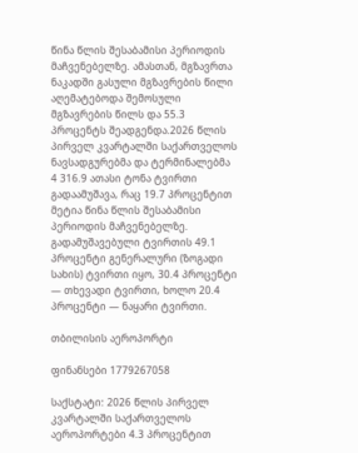წინა წლის შესაბამისი პერიოდის მაჩვენებელზე. ამასთან, მგზავრთა ნაკადში გასული მგზავრების წილი აღემატებოდა შემოსული მგზავრების წილს და 55.3 პროცენტს შეადგენდა.2026 წლის პირველ კვარტალში საქართველოს ნავსადგურებმა და ტერმინალებმა 4 316.9 ათასი ტონა ტვირთი გადაამუშავა, რაც 19.7 პროცენტით მეტია წინა წლის შესაბამისი პერიოდის მაჩვენებელზე. გადამუშავებული ტვირთის 49.1 პროცენტი გენერალური (ზოგადი სახის) ტვირთი იყო, 30.4 პროცენტი — თხევადი ტვირთი, ხოლო 20.4 პროცენტი — ნაყარი ტვირთი.

თბილისის აეროპორტი

ფინანსები 1779267058

საქსტატი: 2026 წლის პირველ კვარტალში საქართველოს აეროპორტები 4.3 პროცენტით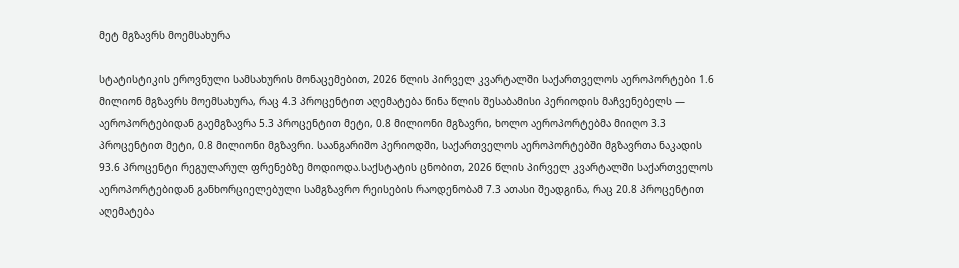მეტ მგზავრს მოემსახურა

სტატისტიკის ეროვნული სამსახურის მონაცემებით, 2026 წლის პირველ კვარტალში საქართველოს აეროპორტები 1.6 მილიონ მგზავრს მოემსახურა, რაც 4.3 პროცენტით აღემატება წინა წლის შესაბამისი პერიოდის მაჩვენებელს — აეროპორტებიდან გაემგზავრა 5.3 პროცენტით მეტი, 0.8 მილიონი მგზავრი, ხოლო აეროპორტებმა მიიღო 3.3 პროცენტით მეტი, 0.8 მილიონი მგზავრი. საანგარიშო პერიოდში, საქართველოს აეროპორტებში მგზავრთა ნაკადის 93.6 პროცენტი რეგულარულ ფრენებზე მოდიოდა.საქსტატის ცნობით, 2026 წლის პირველ კვარტალში საქართველოს აეროპორტებიდან განხორციელებული სამგზავრო რეისების რაოდენობამ 7.3 ათასი შეადგინა, რაც 20.8 პროცენტით აღემატება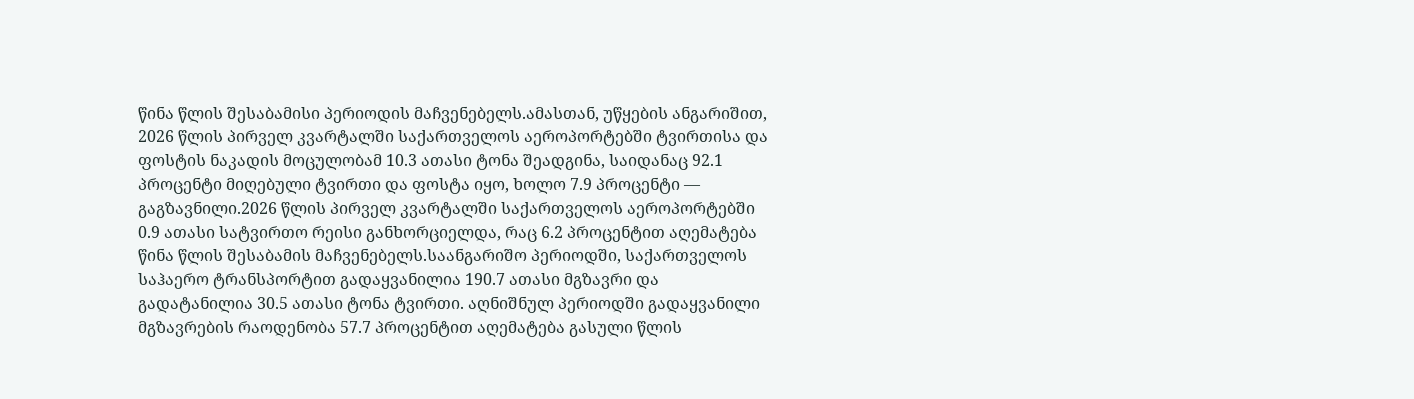წინა წლის შესაბამისი პერიოდის მაჩვენებელს.ამასთან, უწყების ანგარიშით, 2026 წლის პირველ კვარტალში საქართველოს აეროპორტებში ტვირთისა და ფოსტის ნაკადის მოცულობამ 10.3 ათასი ტონა შეადგინა, საიდანაც 92.1 პროცენტი მიღებული ტვირთი და ფოსტა იყო, ხოლო 7.9 პროცენტი — გაგზავნილი.2026 წლის პირველ კვარტალში საქართველოს აეროპორტებში 0.9 ათასი სატვირთო რეისი განხორციელდა, რაც 6.2 პროცენტით აღემატება წინა წლის შესაბამის მაჩვენებელს.საანგარიშო პერიოდში, საქართველოს საჰაერო ტრანსპორტით გადაყვანილია 190.7 ათასი მგზავრი და გადატანილია 30.5 ათასი ტონა ტვირთი. აღნიშნულ პერიოდში გადაყვანილი მგზავრების რაოდენობა 57.7 პროცენტით აღემატება გასული წლის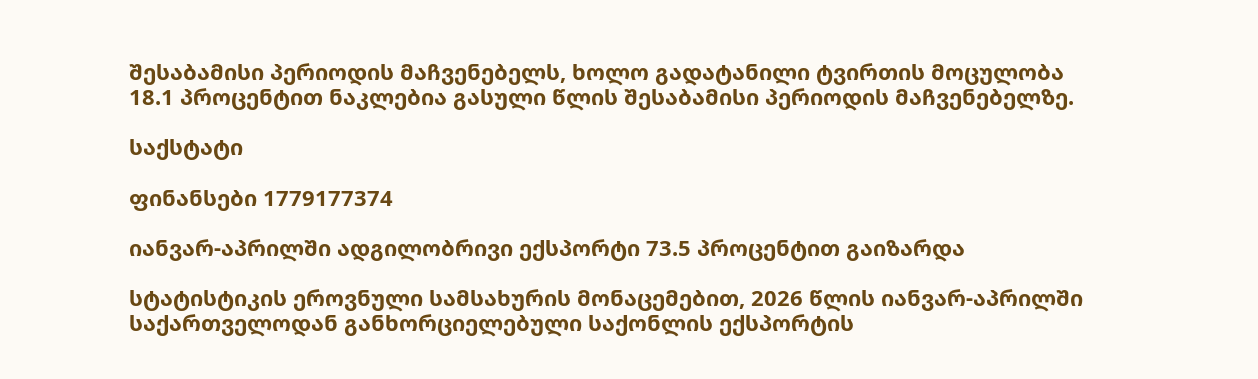შესაბამისი პერიოდის მაჩვენებელს, ხოლო გადატანილი ტვირთის მოცულობა 18.1 პროცენტით ნაკლებია გასული წლის შესაბამისი პერიოდის მაჩვენებელზე.

საქსტატი

ფინანსები 1779177374

იანვარ-აპრილში ადგილობრივი ექსპორტი 73.5 პროცენტით გაიზარდა

სტატისტიკის ეროვნული სამსახურის მონაცემებით, 2026 წლის იანვარ-აპრილში საქართველოდან განხორციელებული საქონლის ექსპორტის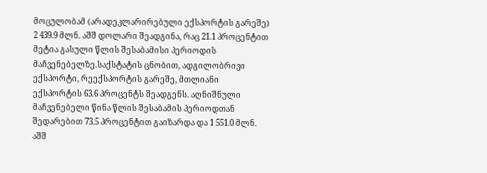მოცულობამ (არადეკლარირებული ექსპორტის გარეშე) 2 439.9 მლნ. აშშ დოლარი შეადგინა, რაც 21.1 პროცენტით მეტია გასული წლის შესაბამისი პერიოდის მაჩვენებელზე.საქსტატის ცნობით, ადგილობრივი ექსპორტი, რეექსპორტის გარეშე, მთლიანი ექსპორტის 63.6 პროცენტს შეადგენს. აღნიშნული მაჩვენებელი წინა წლის შესაბამის პერიოდთან შედარებით 73.5 პროცენტით გაიზარდა და 1 551.0 მლნ. აშშ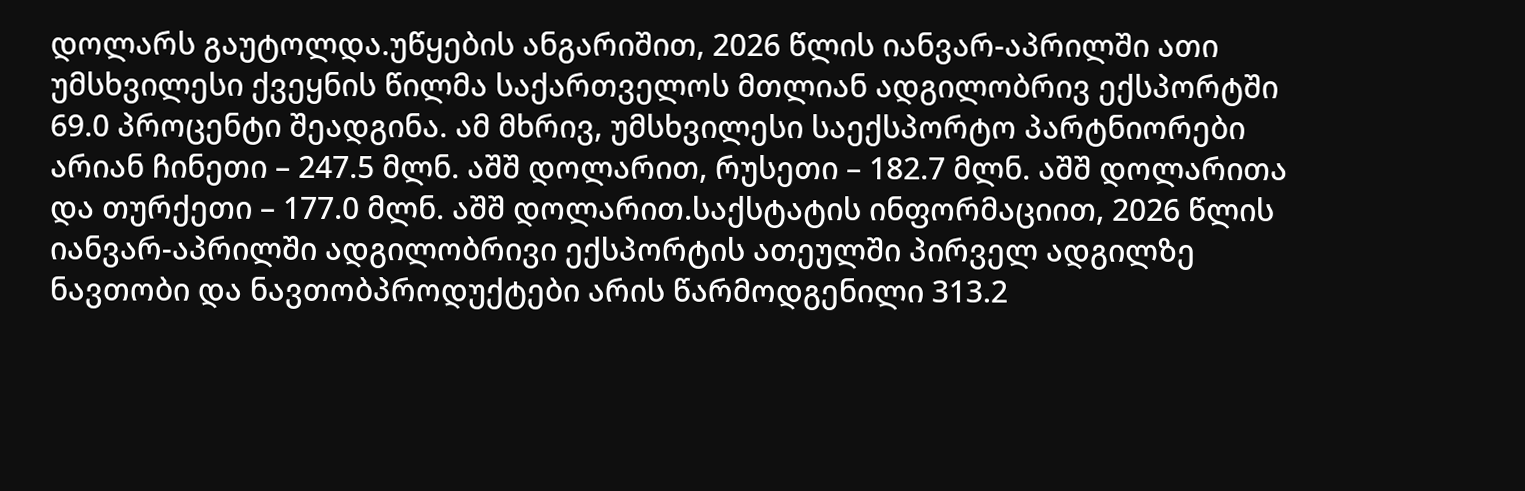დოლარს გაუტოლდა.უწყების ანგარიშით, 2026 წლის იანვარ-აპრილში ათი უმსხვილესი ქვეყნის წილმა საქართველოს მთლიან ადგილობრივ ექსპორტში 69.0 პროცენტი შეადგინა. ამ მხრივ, უმსხვილესი საექსპორტო პარტნიორები არიან ჩინეთი – 247.5 მლნ. აშშ დოლარით, რუსეთი – 182.7 მლნ. აშშ დოლარითა და თურქეთი – 177.0 მლნ. აშშ დოლარით.საქსტატის ინფორმაციით, 2026 წლის იანვარ-აპრილში ადგილობრივი ექსპორტის ათეულში პირველ ადგილზე ნავთობი და ნავთობპროდუქტები არის წარმოდგენილი 313.2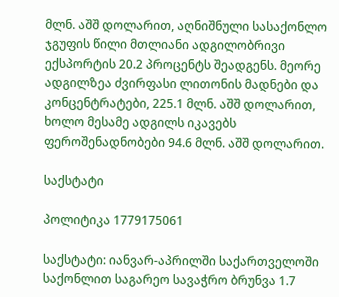მლნ. აშშ დოლარით, აღნიშნული სასაქონლო ჯგუფის წილი მთლიანი ადგილობრივი ექსპორტის 20.2 პროცენტს შეადგენს. მეორე ადგილზეა ძვირფასი ლითონის მადნები და კონცენტრატები, 225.1 მლნ. აშშ დოლარით, ხოლო მესამე ადგილს იკავებს ფეროშენადნობები 94.6 მლნ. აშშ დოლარით.

საქსტატი

პოლიტიკა 1779175061

საქსტატი: იანვარ-აპრილში საქართველოში საქონლით საგარეო სავაჭრო ბრუნვა 1.7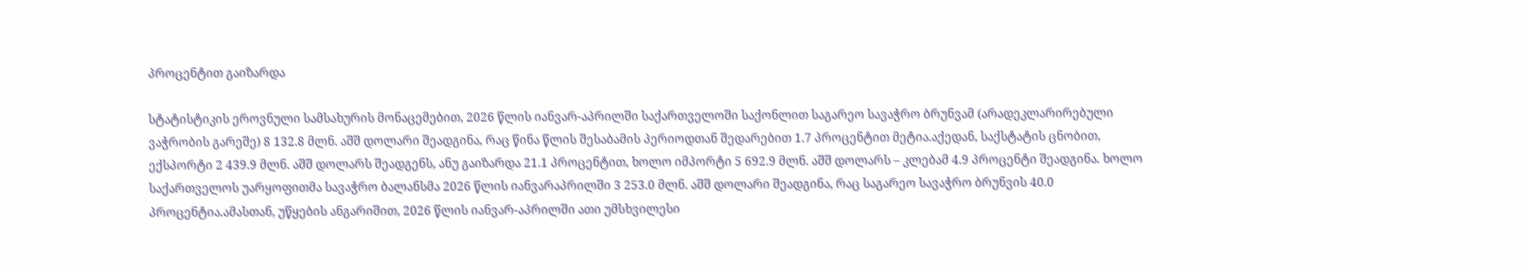პროცენტით გაიზარდა

სტატისტიკის ეროვნული სამსახურის მონაცემებით, 2026 წლის იანვარ-აპრილში საქართველოში საქონლით საგარეო სავაჭრო ბრუნვამ (არადეკლარირებული ვაჭრობის გარეშე) 8 132.8 მლნ. აშშ დოლარი შეადგინა, რაც წინა წლის შესაბამის პერიოდთან შედარებით 1.7 პროცენტით მეტია.აქედან, საქსტატის ცნობით, ექსპორტი 2 439.9 მლნ. აშშ დოლარს შეადგენს, ანუ გაიზარდა 21.1 პროცენტით, ხოლო იმპორტი 5 692.9 მლნ. აშშ დოლარს – კლებამ 4.9 პროცენტი შეადგინა. ხოლო საქართველოს უარყოფითმა სავაჭრო ბალანსმა 2026 წლის იანვარაპრილში 3 253.0 მლნ. აშშ დოლარი შეადგინა, რაც საგარეო სავაჭრო ბრუნვის 40.0 პროცენტია.ამასთან, უწყების ანგარიშით, 2026 წლის იანვარ-აპრილში ათი უმსხვილესი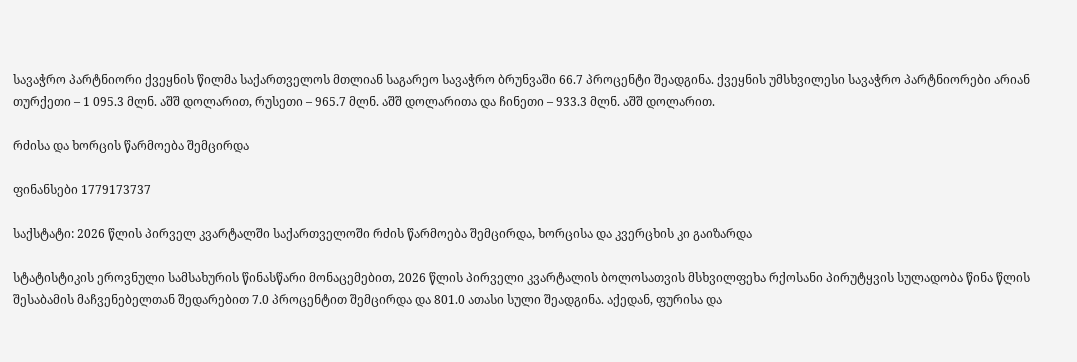სავაჭრო პარტნიორი ქვეყნის წილმა საქართველოს მთლიან საგარეო სავაჭრო ბრუნვაში 66.7 პროცენტი შეადგინა. ქვეყნის უმსხვილესი სავაჭრო პარტნიორები არიან თურქეთი – 1 095.3 მლნ. აშშ დოლარით, რუსეთი – 965.7 მლნ. აშშ დოლარითა და ჩინეთი – 933.3 მლნ. აშშ დოლარით.

რძისა და ხორცის წარმოება შემცირდა

ფინანსები 1779173737

საქსტატი: 2026 წლის პირველ კვარტალში საქართველოში რძის წარმოება შემცირდა, ხორცისა და კვერცხის კი გაიზარდა

სტატისტიკის ეროვნული სამსახურის წინასწარი მონაცემებით, 2026 წლის პირველი კვარტალის ბოლოსათვის მსხვილფეხა რქოსანი პირუტყვის სულადობა წინა წლის შესაბამის მაჩვენებელთან შედარებით 7.0 პროცენტით შემცირდა და 801.0 ათასი სული შეადგინა. აქედან, ფურისა და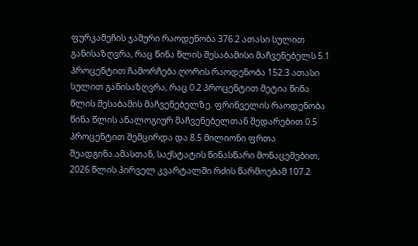ფურკამეჩის ჯამური რაოდენობა 376.2 ათასი სულით განისაზღვრა, რაც წინა წლის შესაბამისი მაჩვენებელს 5.1 პროცენტით ჩამორჩება.ღორის რაოდენობა 152.3 ათასი სულით განისაზღვრა, რაც 0.2 პროცენტით მეტია წინა წლის შესაბამის მაჩვენებელზე. ფრინველის რაოდენობა წინა წლის ანალოგიურ მაჩვენებელთან შედარებით 0.5 პროცენტით შემცირდა და 8.5 მილიონი ფრთა შეადგინა.ამასთან, საქსტატის წინასწარი მონაცემებით, 2026 წლის პირველ კვარტალში რძის წარმოებამ 107.2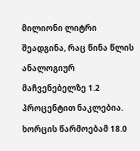მილიონი ლიტრი შეადგინა, რაც წინა წლის ანალოგიურ მაჩვენებელზე 1.2 პროცენტით ნაკლებია. ხორცის წარმოებამ 18.0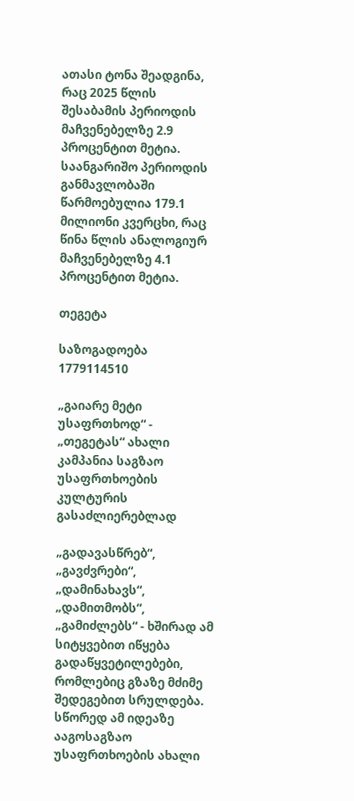ათასი ტონა შეადგინა, რაც 2025 წლის შესაბამის პერიოდის მაჩვენებელზე 2.9 პროცენტით მეტია. საანგარიშო პერიოდის განმავლობაში წარმოებულია 179.1 მილიონი კვერცხი, რაც წინა წლის ანალოგიურ მაჩვენებელზე 4.1 პროცენტით მეტია.

თეგეტა

საზოგადოება 1779114510

„გაიარე მეტი უსაფრთხოდ“ - „თეგეტას“ ახალი კამპანია საგზაო უსაფრთხოების კულტურის გასაძლიერებლად

„გადავასწრებ“, „გავძვრები“, „დამინახავს“, „დამითმობს“, „გამიძლებს“ - ხშირად ამ სიტყვებით იწყება გადაწყვეტილებები, რომლებიც გზაზე მძიმე შედეგებით სრულდება. სწორედ ამ იდეაზე ააგოსაგზაო უსაფრთხოების ახალი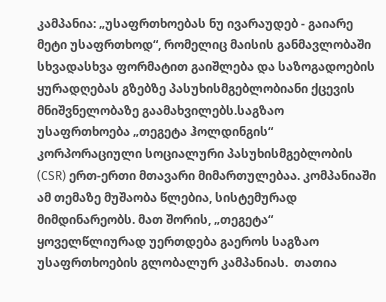კამპანია: „უსაფრთხოებას ნუ ივარაუდებ - გაიარე მეტი უსაფრთხოდ“, რომელიც მაისის განმავლობაში სხვადასხვა ფორმატით გაიშლება და საზოგადოების ყურადღებას გზებზე პასუხისმგებლობიანი ქცევის მნიშვნელობაზე გაამახვილებს.საგზაო უსაფრთხოება „თეგეტა ჰოლდინგის“ კორპორაციული სოციალური პასუხისმგებლობის (CSR) ერთ-ერთი მთავარი მიმართულებაა. კომპანიაში ამ თემაზე მუშაობა წლებია, სისტემურად მიმდინარეობს. მათ შორის, „თეგეტა“ ყოველწლიურად უერთდება გაეროს საგზაო უსაფრთხოების გლობალურ კამპანიას.  თათია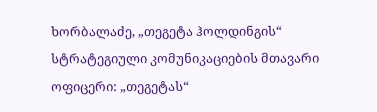ხორბალაძე, „თეგეტა ჰოლდინგის“ სტრატეგიული კომუნიკაციების მთავარი ოფიცერი: „თეგეტას“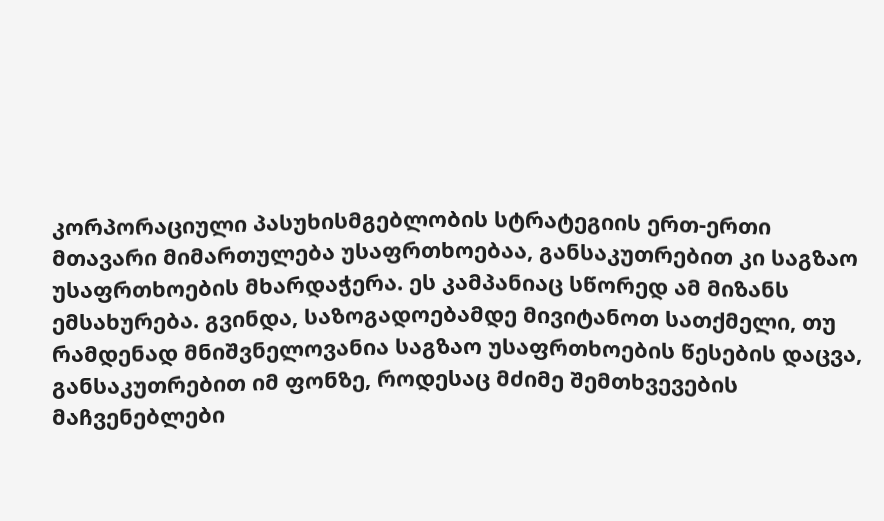კორპორაციული პასუხისმგებლობის სტრატეგიის ერთ-ერთი მთავარი მიმართულება უსაფრთხოებაა, განსაკუთრებით კი საგზაო უსაფრთხოების მხარდაჭერა. ეს კამპანიაც სწორედ ამ მიზანს ემსახურება. გვინდა, საზოგადოებამდე მივიტანოთ სათქმელი, თუ რამდენად მნიშვნელოვანია საგზაო უსაფრთხოების წესების დაცვა, განსაკუთრებით იმ ფონზე, როდესაც მძიმე შემთხვევების მაჩვენებლები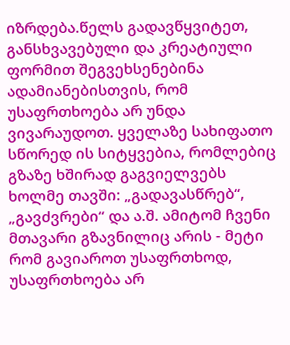იზრდება.წელს გადავწყვიტეთ, განსხვავებული და კრეატიული ფორმით შეგვეხსენებინა ადამიანებისთვის, რომ უსაფრთხოება არ უნდა ვივარაუდოთ. ყველაზე სახიფათო სწორედ ის სიტყვებია, რომლებიც გზაზე ხშირად გაგვიელვებს ხოლმე თავში: „გადავასწრებ“, „გავძვრები“ და ა.შ. ამიტომ ჩვენი მთავარი გზავნილიც არის - მეტი რომ გავიაროთ უსაფრთხოდ, უსაფრთხოება არ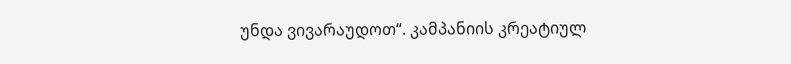უნდა ვივარაუდოთ“. კამპანიის კრეატიულ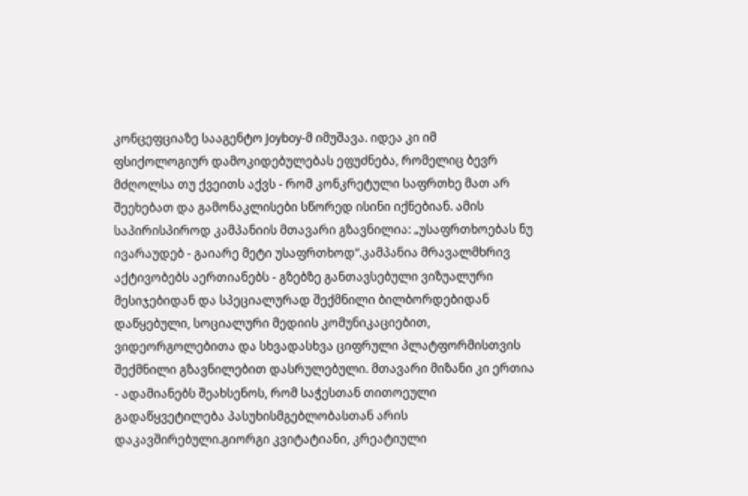კონცეფციაზე სააგენტო Joyboy-მ იმუშავა. იდეა კი იმ ფსიქოლოგიურ დამოკიდებულებას ეფუძნება, რომელიც ბევრ მძღოლსა თუ ქვეითს აქვს - რომ კონკრეტული საფრთხე მათ არ შეეხებათ და გამონაკლისები სწორედ ისინი იქნებიან. ამის საპირისპიროდ კამპანიის მთავარი გზავნილია: „უსაფრთხოებას ნუ ივარაუდებ - გაიარე მეტი უსაფრთხოდ“.კამპანია მრავალმხრივ აქტივობებს აერთიანებს - გზებზე განთავსებული ვიზუალური მესიჯებიდან და სპეციალურად შექმნილი ბილბორდებიდან დაწყებული, სოციალური მედიის კომუნიკაციებით, ვიდეორგოლებითა და სხვადასხვა ციფრული პლატფორმისთვის შექმნილი გზავნილებით დასრულებული. მთავარი მიზანი კი ერთია - ადამიანებს შეახსენოს, რომ საჭესთან თითოეული გადაწყვეტილება პასუხისმგებლობასთან არის დაკავშირებული.გიორგი კვიტატიანი, კრეატიული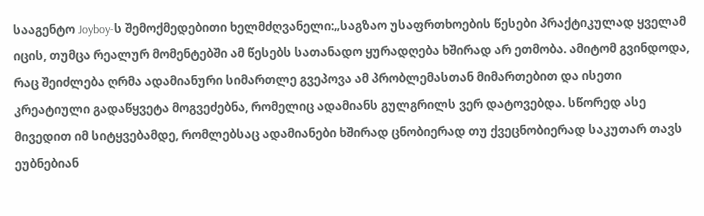სააგენტო Joyboy-ს შემოქმედებითი ხელმძღვანელი:„საგზაო უსაფრთხოების წესები პრაქტიკულად ყველამ იცის, თუმცა რეალურ მომენტებში ამ წესებს სათანადო ყურადღება ხშირად არ ეთმობა. ამიტომ გვინდოდა, რაც შეიძლება ღრმა ადამიანური სიმართლე გვეპოვა ამ პრობლემასთან მიმართებით და ისეთი კრეატიული გადაწყვეტა მოგვეძებნა, რომელიც ადამიანს გულგრილს ვერ დატოვებდა. სწორედ ასე მივედით იმ სიტყვებამდე, რომლებსაც ადამიანები ხშირად ცნობიერად თუ ქვეცნობიერად საკუთარ თავს ეუბნებიან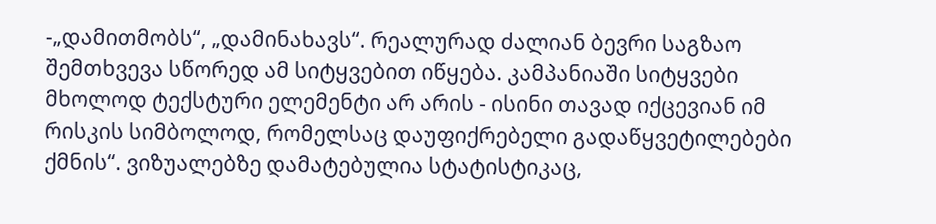-„დამითმობს“, „დამინახავს“. რეალურად ძალიან ბევრი საგზაო შემთხვევა სწორედ ამ სიტყვებით იწყება. კამპანიაში სიტყვები მხოლოდ ტექსტური ელემენტი არ არის - ისინი თავად იქცევიან იმ რისკის სიმბოლოდ, რომელსაც დაუფიქრებელი გადაწყვეტილებები ქმნის“. ვიზუალებზე დამატებულია სტატისტიკაც,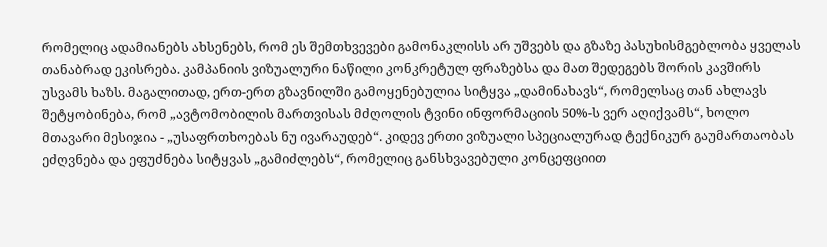რომელიც ადამიანებს ახსენებს, რომ ეს შემთხვევები გამონაკლისს არ უშვებს და გზაზე პასუხისმგებლობა ყველას თანაბრად ეკისრება. კამპანიის ვიზუალური ნაწილი კონკრეტულ ფრაზებსა და მათ შედეგებს შორის კავშირს უსვამს ხაზს. მაგალითად, ერთ-ერთ გზავნილში გამოყენებულია სიტყვა „დამინახავს“, რომელსაც თან ახლავს შეტყობინება, რომ „ავტომობილის მართვისას მძღოლის ტვინი ინფორმაციის 50%-ს ვერ აღიქვამს“, ხოლო მთავარი მესიჯია - „უსაფრთხოებას ნუ ივარაუდებ“. კიდევ ერთი ვიზუალი სპეციალურად ტექნიკურ გაუმართაობას ეძღვნება და ეფუძნება სიტყვას „გამიძლებს“, რომელიც განსხვავებული კონცეფციით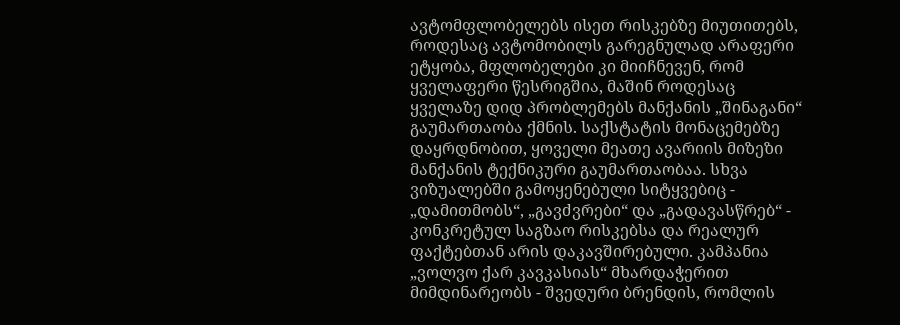ავტომფლობელებს ისეთ რისკებზე მიუთითებს, როდესაც ავტომობილს გარეგნულად არაფერი ეტყობა, მფლობელები კი მიიჩნევენ, რომ ყველაფერი წესრიგშია, მაშინ როდესაც ყველაზე დიდ პრობლემებს მანქანის „შინაგანი“ გაუმართაობა ქმნის. საქსტატის მონაცემებზე დაყრდნობით, ყოველი მეათე ავარიის მიზეზი მანქანის ტექნიკური გაუმართაობაა. სხვა ვიზუალებში გამოყენებული სიტყვებიც - „დამითმობს“, „გავძვრები“ და „გადავასწრებ“ - კონკრეტულ საგზაო რისკებსა და რეალურ ფაქტებთან არის დაკავშირებული. კამპანია „ვოლვო ქარ კავკასიას“ მხარდაჭერით მიმდინარეობს - შვედური ბრენდის, რომლის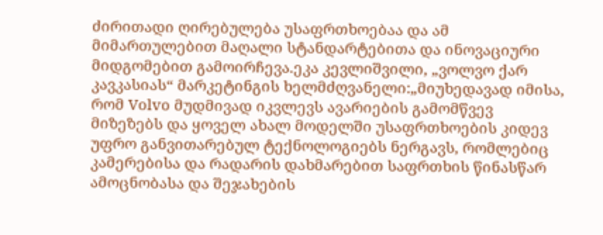ძირითადი ღირებულება უსაფრთხოებაა და ამ მიმართულებით მაღალი სტანდარტებითა და ინოვაციური მიდგომებით გამოირჩევა.ეკა კევლიშვილი, „ვოლვო ქარ კავკასიას“ მარკეტინგის ხელმძღვანელი:„მიუხედავად იმისა, რომ Volvo მუდმივად იკვლევს ავარიების გამომწვევ მიზეზებს და ყოველ ახალ მოდელში უსაფრთხოების კიდევ უფრო განვითარებულ ტექნოლოგიებს ნერგავს, რომლებიც კამერებისა და რადარის დახმარებით საფრთხის წინასწარ ამოცნობასა და შეჯახების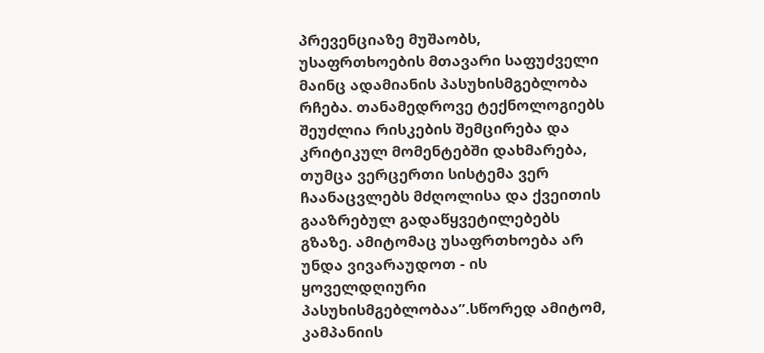პრევენციაზე მუშაობს, უსაფრთხოების მთავარი საფუძველი მაინც ადამიანის პასუხისმგებლობა რჩება. თანამედროვე ტექნოლოგიებს შეუძლია რისკების შემცირება და კრიტიკულ მომენტებში დახმარება, თუმცა ვერცერთი სისტემა ვერ ჩაანაცვლებს მძღოლისა და ქვეითის გააზრებულ გადაწყვეტილებებს გზაზე. ამიტომაც უსაფრთხოება არ უნდა ვივარაუდოთ - ის ყოველდღიური პასუხისმგებლობაა”.სწორედ ამიტომ, კამპანიის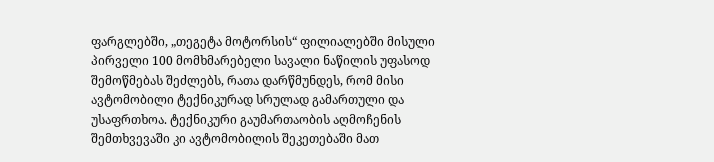ფარგლებში, „თეგეტა მოტორსის“ ფილიალებში მისული პირველი 100 მომხმარებელი სავალი ნაწილის უფასოდ შემოწმებას შეძლებს, რათა დარწმუნდეს, რომ მისი ავტომობილი ტექნიკურად სრულად გამართული და უსაფრთხოა. ტექნიკური გაუმართაობის აღმოჩენის შემთხვევაში კი ავტომობილის შეკეთებაში მათ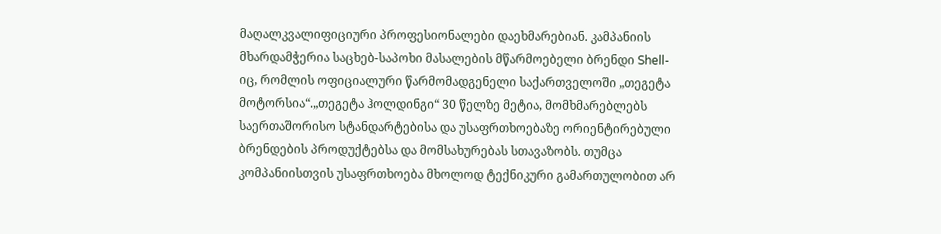მაღალკვალიფიციური პროფესიონალები დაეხმარებიან. კამპანიის მხარდამჭერია საცხებ-საპოხი მასალების მწარმოებელი ბრენდი Shell-იც, რომლის ოფიციალური წარმომადგენელი საქართველოში „თეგეტა მოტორსია“.„თეგეტა ჰოლდინგი“ 30 წელზე მეტია, მომხმარებლებს საერთაშორისო სტანდარტებისა და უსაფრთხოებაზე ორიენტირებული ბრენდების პროდუქტებსა და მომსახურებას სთავაზობს. თუმცა კომპანიისთვის უსაფრთხოება მხოლოდ ტექნიკური გამართულობით არ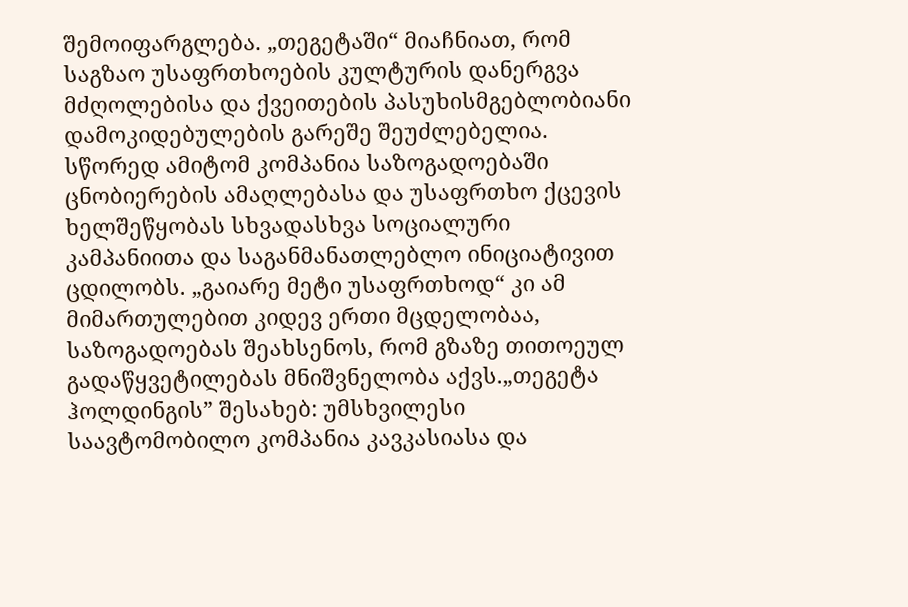შემოიფარგლება. „თეგეტაში“ მიაჩნიათ, რომ საგზაო უსაფრთხოების კულტურის დანერგვა მძღოლებისა და ქვეითების პასუხისმგებლობიანი დამოკიდებულების გარეშე შეუძლებელია. სწორედ ამიტომ კომპანია საზოგადოებაში ცნობიერების ამაღლებასა და უსაფრთხო ქცევის ხელშეწყობას სხვადასხვა სოციალური კამპანიითა და საგანმანათლებლო ინიციატივით ცდილობს. „გაიარე მეტი უსაფრთხოდ“ კი ამ მიმართულებით კიდევ ერთი მცდელობაა, საზოგადოებას შეახსენოს, რომ გზაზე თითოეულ გადაწყვეტილებას მნიშვნელობა აქვს.„თეგეტა ჰოლდინგის” შესახებ: უმსხვილესი საავტომობილო კომპანია კავკასიასა და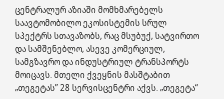ცენტრალურ აზიაში მომხმარებელს საავტომობილო ეკოსისტემის სრულ სპექტრს სთავაზობს, რაც მსუბუქ, სატვირთო და სამშენებლო, ასევე კომერციულ, სამგზავრო და ინდუსტრიულ ტრანსპორტს მოიცავს. მთელი ქვეყნის მასშტაბით „თეგეტას” 28 სერვისცენტრი აქვს. „თეგეტა“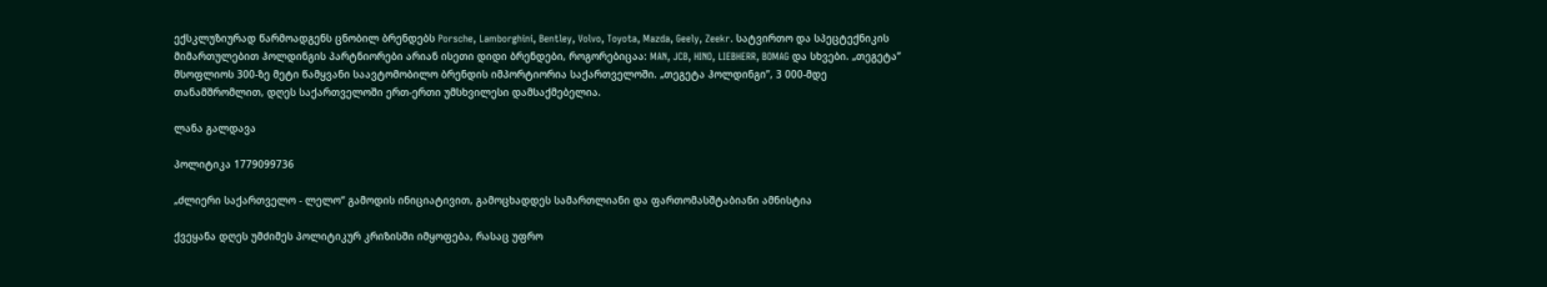ექსკლუზიურად წარმოადგენს ცნობილ ბრენდებს Porsche, Lamborghini, Bentley, Volvo, Toyota, Mazda, Geely, Zeekr. სატვირთო და სპეცტექნიკის მიმართულებით ჰოლდინგის პარტნიორები არიან ისეთი დიდი ბრენდები, როგორებიცაა: MAN, JCB, HINO, LIEBHERR, BOMAG და სხვები. „თეგეტა” მსოფლიოს 300-ზე მეტი წამყვანი საავტომობილო ბრენდის იმპორტიორია საქართველოში. „თეგეტა ჰოლდინგი”, 3 000-მდე თანამშრომლით, დღეს საქართველოში ერთ-ერთი უმსხვილესი დამსაქმებელია.

ლანა გალდავა

პოლიტიკა 1779099736

„ძლიერი საქართველო - ლელო“ გამოდის ინიციატივით, გამოცხადდეს სამართლიანი და ფართომასშტაბიანი ამნისტია

ქვეყანა დღეს უმძიმეს პოლიტიკურ კრიზისში იმყოფება, რასაც უფრო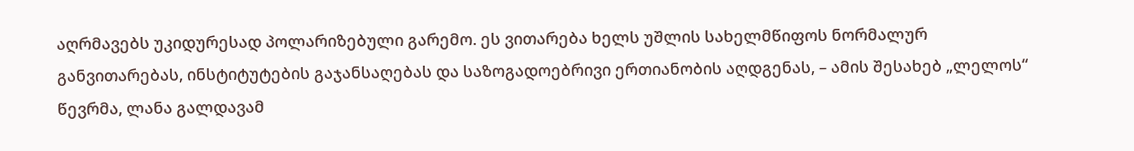აღრმავებს უკიდურესად პოლარიზებული გარემო. ეს ვითარება ხელს უშლის სახელმწიფოს ნორმალურ განვითარებას, ინსტიტუტების გაჯანსაღებას და საზოგადოებრივი ერთიანობის აღდგენას, – ამის შესახებ „ლელოს“ წევრმა, ლანა გალდავამ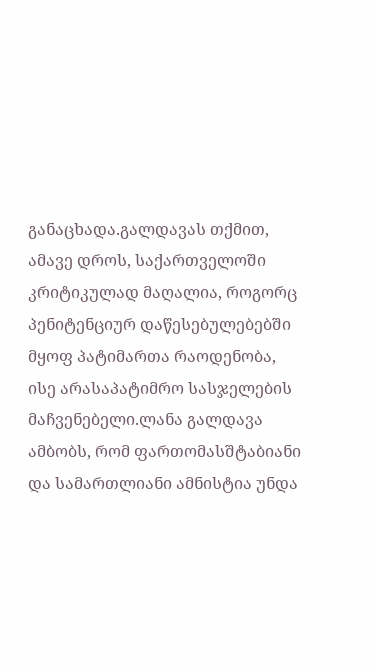განაცხადა.გალდავას თქმით, ამავე დროს, საქართველოში კრიტიკულად მაღალია, როგორც პენიტენციურ დაწესებულებებში მყოფ პატიმართა რაოდენობა, ისე არასაპატიმრო სასჯელების მაჩვენებელი.ლანა გალდავა ამბობს, რომ ფართომასშტაბიანი და სამართლიანი ამნისტია უნდა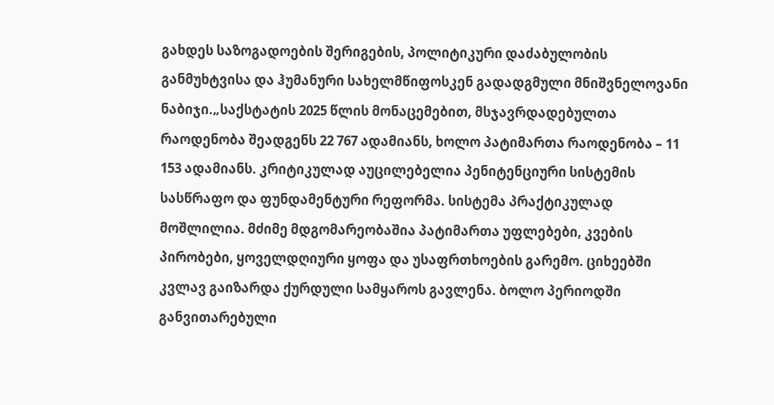გახდეს საზოგადოების შერიგების, პოლიტიკური დაძაბულობის განმუხტვისა და ჰუმანური სახელმწიფოსკენ გადადგმული მნიშვნელოვანი ნაბიჯი.„საქსტატის 2025 წლის მონაცემებით, მსჯავრდადებულთა რაოდენობა შეადგენს 22 767 ადამიანს, ხოლო პატიმართა რაოდენობა – 11 153 ადამიანს. კრიტიკულად აუცილებელია პენიტენციური სისტემის სასწრაფო და ფუნდამენტური რეფორმა. სისტემა პრაქტიკულად მოშლილია. მძიმე მდგომარეობაშია პატიმართა უფლებები, კვების პირობები, ყოველდღიური ყოფა და უსაფრთხოების გარემო. ციხეებში კვლავ გაიზარდა ქურდული სამყაროს გავლენა. ბოლო პერიოდში განვითარებული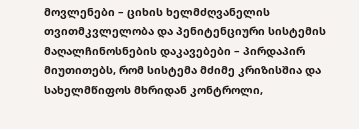მოვლენები – ციხის ხელმძღვანელის თვითმკვლელობა და პენიტენციური სისტემის მაღალჩინოსნების დაკავებები – პირდაპირ მიუთითებს, რომ სისტემა მძიმე კრიზისშია და სახელმწიფოს მხრიდან კონტროლი,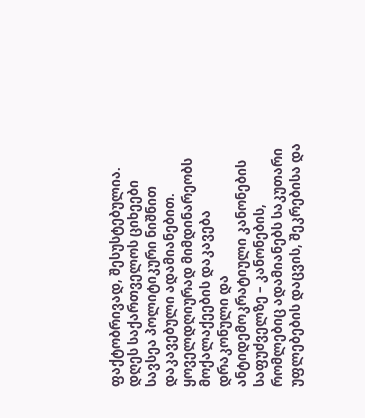ფაქტობრივად, შესუსტებულია. დღეს საქართველოს ციხეები სავსეა პოლიტიკური ნიშნით დაკავებული ადამიანებით. ყოველდღიურად მიმდინარეობს მოქალაქეების დაკავება დრაკონული და ანტიდემოკრატიული კანონების საფუძველზე – კანონების, რომლებიც ადამიანებს საკუთარი უფლებების დაცვის, შეკრებისა და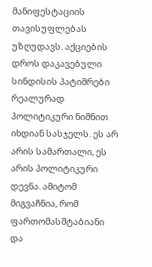მანიფესტაციის თავისუფლებას უზღუდავს. აქციების დროს დაკავებული სინდისის პატიმრები რეალურად პოლიტიკური ნიშნით იხდიან სასჯელს. ეს არ არის სამართალი, ეს არის პოლიტიკური დევნა. ამიტომ მიგვაჩნია, რომ ფართომასშტაბიანი და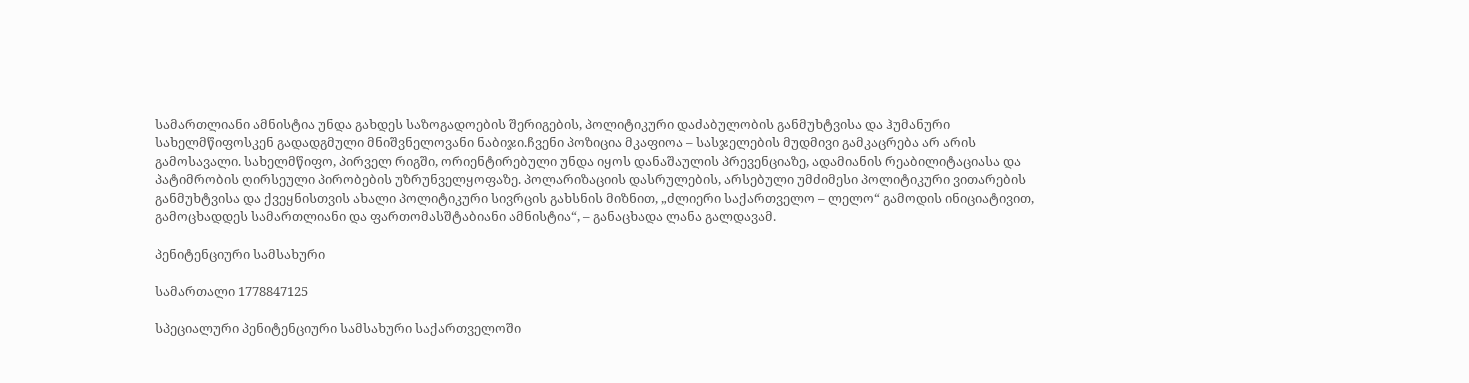სამართლიანი ამნისტია უნდა გახდეს საზოგადოების შერიგების, პოლიტიკური დაძაბულობის განმუხტვისა და ჰუმანური სახელმწიფოსკენ გადადგმული მნიშვნელოვანი ნაბიჯი.ჩვენი პოზიცია მკაფიოა – სასჯელების მუდმივი გამკაცრება არ არის გამოსავალი. სახელმწიფო, პირველ რიგში, ორიენტირებული უნდა იყოს დანაშაულის პრევენციაზე, ადამიანის რეაბილიტაციასა და პატიმრობის ღირსეული პირობების უზრუნველყოფაზე. პოლარიზაციის დასრულების, არსებული უმძიმესი პოლიტიკური ვითარების განმუხტვისა და ქვეყნისთვის ახალი პოლიტიკური სივრცის გახსნის მიზნით, „ძლიერი საქართველო – ლელო“ გამოდის ინიციატივით, გამოცხადდეს სამართლიანი და ფართომასშტაბიანი ამნისტია“, – განაცხადა ლანა გალდავამ.

პენიტენციური სამსახური

სამართალი 1778847125

სპეციალური პენიტენციური სამსახური საქართველოში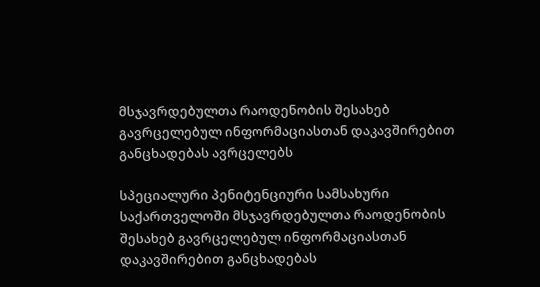მსჯავრდებულთა რაოდენობის შესახებ გავრცელებულ ინფორმაციასთან დაკავშირებით განცხადებას ავრცელებს

სპეციალური პენიტენციური სამსახური საქართველოში მსჯავრდებულთა რაოდენობის შესახებ გავრცელებულ ინფორმაციასთან დაკავშირებით განცხადებას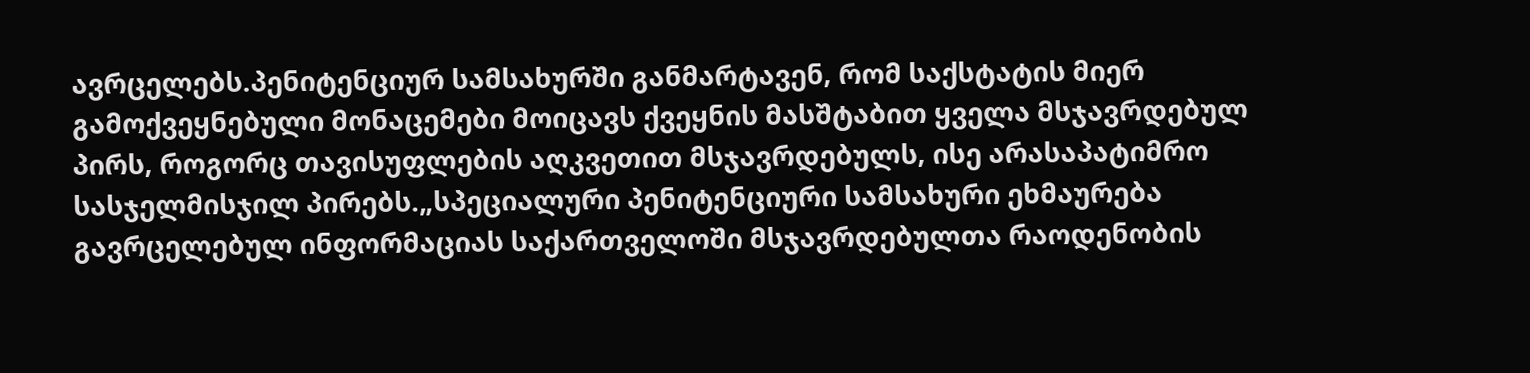ავრცელებს.პენიტენციურ სამსახურში განმარტავენ, რომ საქსტატის მიერ გამოქვეყნებული მონაცემები მოიცავს ქვეყნის მასშტაბით ყველა მსჯავრდებულ პირს, როგორც თავისუფლების აღკვეთით მსჯავრდებულს, ისე არასაპატიმრო სასჯელმისჯილ პირებს.„სპეციალური პენიტენციური სამსახური ეხმაურება გავრცელებულ ინფორმაციას საქართველოში მსჯავრდებულთა რაოდენობის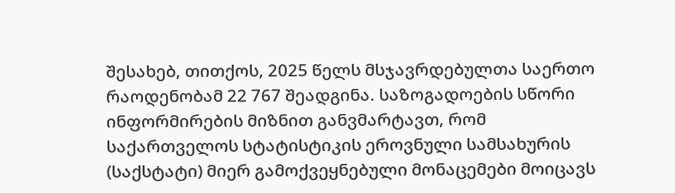შესახებ, თითქოს, 2025 წელს მსჯავრდებულთა საერთო რაოდენობამ 22 767 შეადგინა. საზოგადოების სწორი ინფორმირების მიზნით განვმარტავთ, რომ საქართველოს სტატისტიკის ეროვნული სამსახურის (საქსტატი) მიერ გამოქვეყნებული მონაცემები მოიცავს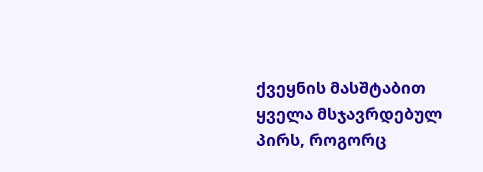ქვეყნის მასშტაბით ყველა მსჯავრდებულ პირს, როგორც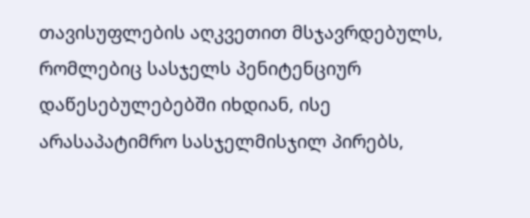თავისუფლების აღკვეთით მსჯავრდებულს, რომლებიც სასჯელს პენიტენციურ დაწესებულებებში იხდიან, ისე არასაპატიმრო სასჯელმისჯილ პირებს,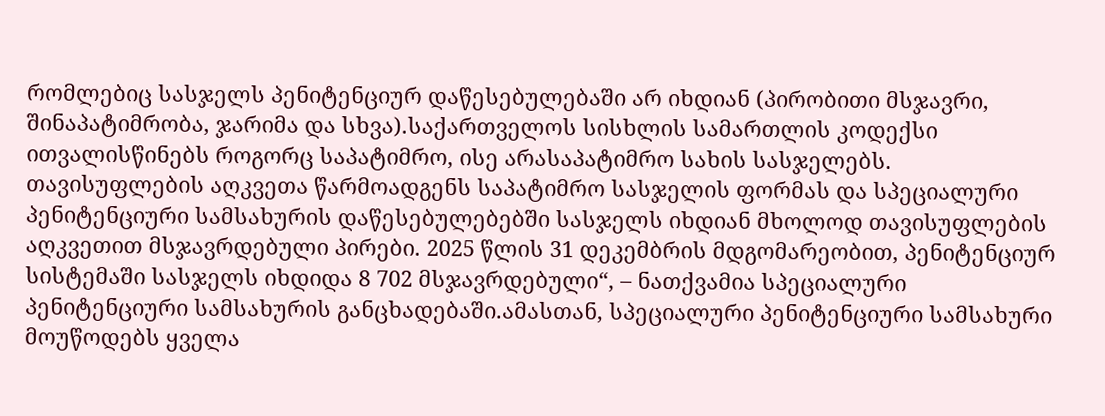რომლებიც სასჯელს პენიტენციურ დაწესებულებაში არ იხდიან (პირობითი მსჯავრი, შინაპატიმრობა, ჯარიმა და სხვა).საქართველოს სისხლის სამართლის კოდექსი ითვალისწინებს როგორც საპატიმრო, ისე არასაპატიმრო სახის სასჯელებს. თავისუფლების აღკვეთა წარმოადგენს საპატიმრო სასჯელის ფორმას და სპეციალური პენიტენციური სამსახურის დაწესებულებებში სასჯელს იხდიან მხოლოდ თავისუფლების აღკვეთით მსჯავრდებული პირები. 2025 წლის 31 დეკემბრის მდგომარეობით, პენიტენციურ სისტემაში სასჯელს იხდიდა 8 702 მსჯავრდებული“, – ნათქვამია სპეციალური პენიტენციური სამსახურის განცხადებაში.ამასთან, სპეციალური პენიტენციური სამსახური მოუწოდებს ყველა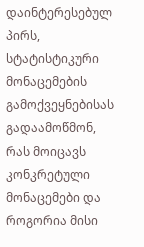დაინტერესებულ პირს, სტატისტიკური მონაცემების გამოქვეყნებისას გადაამოწმონ, რას მოიცავს კონკრეტული მონაცემები და როგორია მისი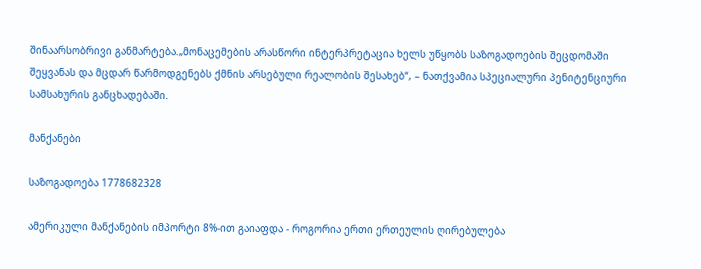შინაარსობრივი განმარტება.„მონაცემების არასწორი ინტერპრეტაცია ხელს უწყობს საზოგადოების შეცდომაში შეყვანას და მცდარ წარმოდგენებს ქმნის არსებული რეალობის შესახებ“, – ნათქვამია სპეციალური პენიტენციური სამსახურის განცხადებაში.

მანქანები

საზოგადოება 1778682328

ამერიკული მანქანების იმპორტი 8%-ით გაიაფდა - როგორია ერთი ერთეულის ღირებულება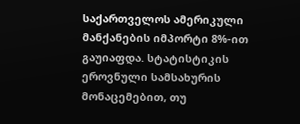საქართველოს ამერიკული მანქანების იმპორტი 8%-ით გაუიაფდა. სტატისტიკის ეროვნული სამსახურის მონაცემებით, თუ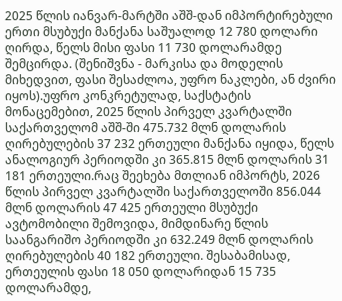2025 წლის იანვარ-მარტში აშშ-დან იმპორტირებული ერთი მსუბუქი მანქანა საშუალოდ 12 780 დოლარი ღირდა, წელს მისი ფასი 11 730 დოლარამდე შემცირდა. (შენიშვნა - მარკისა და მოდელის მიხედვით, ფასი შესაძლოა, უფრო ნაკლები, ან ძვირი იყოს).უფრო კონკრეტულად, საქსტატის მონაცემებით, 2025 წლის პირველ კვარტალში საქართველომ აშშ-ში 475.732 მლნ დოლარის ღირებულების 37 232 ერთეული მანქანა იყიდა, წელს ანალოგიურ პერიოდში კი 365.815 მლნ დოლარის 31 181 ერთეული.რაც შეეხება მთლიან იმპორტს, 2026 წლის პირველ კვარტალში საქართველოში 856.044 მლნ დოლარის 47 425 ერთეული მსუბუქი ავტომობილი შემოვიდა, მიმდინარე წლის საანგარიშო პერიოდში კი 632.249 მლნ დოლარის ღირებულების 40 182 ერთეული. შესაბამისად, ერთეულის ფასი 18 050 დოლარიდან 15 735 დოლარამდე,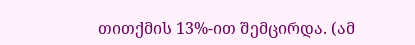თითქმის 13%-ით შემცირდა. (ამ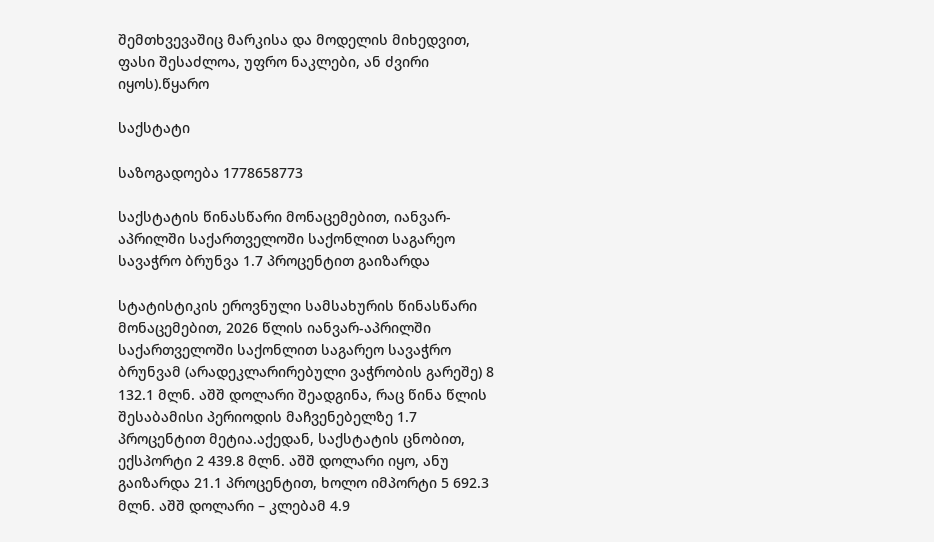შემთხვევაშიც მარკისა და მოდელის მიხედვით, ფასი შესაძლოა, უფრო ნაკლები, ან ძვირი იყოს).წყარო

საქსტატი

საზოგადოება 1778658773

საქსტატის წინასწარი მონაცემებით, იანვარ-აპრილში საქართველოში საქონლით საგარეო სავაჭრო ბრუნვა 1.7 პროცენტით გაიზარდა

სტატისტიკის ეროვნული სამსახურის წინასწარი მონაცემებით, 2026 წლის იანვარ-აპრილში საქართველოში საქონლით საგარეო სავაჭრო ბრუნვამ (არადეკლარირებული ვაჭრობის გარეშე) 8 132.1 მლნ. აშშ დოლარი შეადგინა, რაც წინა წლის შესაბამისი პერიოდის მაჩვენებელზე 1.7 პროცენტით მეტია.აქედან, საქსტატის ცნობით, ექსპორტი 2 439.8 მლნ. აშშ დოლარი იყო, ანუ გაიზარდა 21.1 პროცენტით, ხოლო იმპორტი 5 692.3 მლნ. აშშ დოლარი – კლებამ 4.9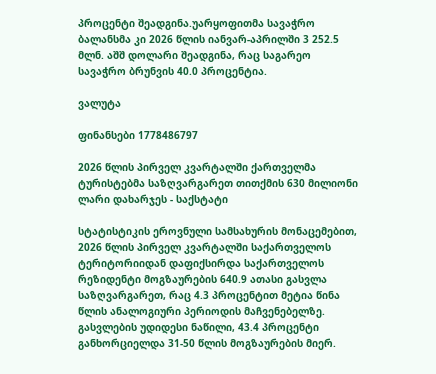პროცენტი შეადგინა.უარყოფითმა სავაჭრო ბალანსმა კი 2026 წლის იანვარ-აპრილში 3 252.5 მლნ. აშშ დოლარი შეადგინა, რაც საგარეო სავაჭრო ბრუნვის 40.0 პროცენტია.

ვალუტა

ფინანსები 1778486797

2026 წლის პირველ კვარტალში ქართველმა ტურისტებმა საზღვარგარეთ თითქმის 630 მილიონი ლარი დახარჯეს - საქსტატი

სტატისტიკის ეროვნული სამსახურის მონაცემებით, 2026 წლის პირველ კვარტალში საქართველოს ტერიტორიიდან დაფიქსირდა საქართველოს რეზიდენტი მოგზაურების 640.9 ათასი გასვლა საზღვარგარეთ, რაც 4.3 პროცენტით მეტია წინა წლის ანალოგიური პერიოდის მაჩვენებელზე. გასვლების უდიდესი ნაწილი, 43.4 პროცენტი განხორციელდა 31-50 წლის მოგზაურების მიერ.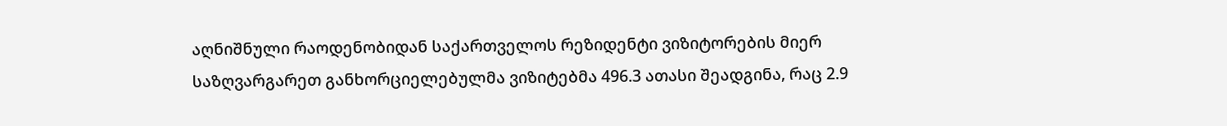აღნიშნული რაოდენობიდან საქართველოს რეზიდენტი ვიზიტორების მიერ საზღვარგარეთ განხორციელებულმა ვიზიტებმა 496.3 ათასი შეადგინა, რაც 2.9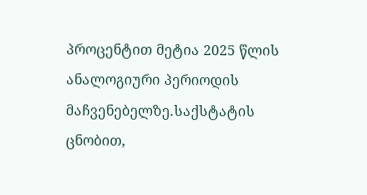პროცენტით მეტია 2025 წლის ანალოგიური პერიოდის მაჩვენებელზე.საქსტატის ცნობით,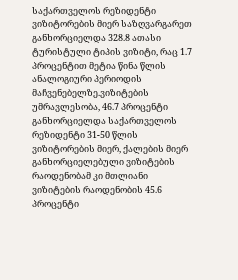საქართველოს რეზიდენტი ვიზიტორების მიერ საზღვარგარეთ განხორციელდა 328.8 ათასი ტურისტული ტიპის ვიზიტი, რაც 1.7 პროცენტით მეტია წინა წლის ანალოგიური პერიოდის მაჩვენებელზე.ვიზიტების უმრავლესობა, 46.7 პროცენტი განხორციელდა საქართველოს რეზიდენტი 31-50 წლის ვიზიტორების მიერ, ქალების მიერ განხორციელებული ვიზიტების რაოდენობამ კი მთლიანი ვიზიტების რაოდენობის 45.6 პროცენტი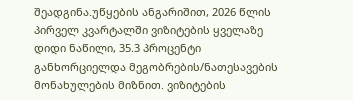შეადგინა.უწყების ანგარიშით, 2026 წლის პირველ კვარტალში ვიზიტების ყველაზე დიდი ნაწილი, 35.3 პროცენტი განხორციელდა მეგობრების/ნათესავების მონახულების მიზნით. ვიზიტების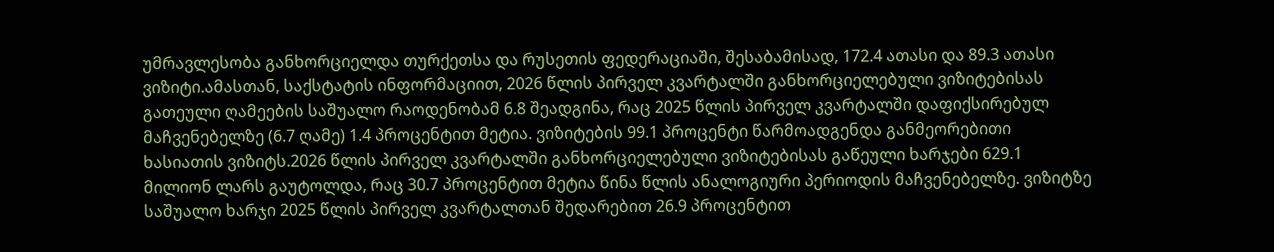უმრავლესობა განხორციელდა თურქეთსა და რუსეთის ფედერაციაში, შესაბამისად, 172.4 ათასი და 89.3 ათასი ვიზიტი.ამასთან, საქსტატის ინფორმაციით, 2026 წლის პირველ კვარტალში განხორციელებული ვიზიტებისას გათეული ღამეების საშუალო რაოდენობამ 6.8 შეადგინა, რაც 2025 წლის პირველ კვარტალში დაფიქსირებულ მაჩვენებელზე (6.7 ღამე) 1.4 პროცენტით მეტია. ვიზიტების 99.1 პროცენტი წარმოადგენდა განმეორებითი ხასიათის ვიზიტს.2026 წლის პირველ კვარტალში განხორციელებული ვიზიტებისას გაწეული ხარჯები 629.1 მილიონ ლარს გაუტოლდა, რაც 30.7 პროცენტით მეტია წინა წლის ანალოგიური პერიოდის მაჩვენებელზე. ვიზიტზე საშუალო ხარჯი 2025 წლის პირველ კვარტალთან შედარებით 26.9 პროცენტით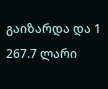გაიზარდა და 1 267.7 ლარი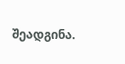შეადგინა.